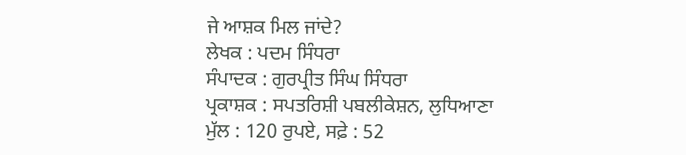ਜੇ ਆਸ਼ਕ ਮਿਲ ਜਾਂਦੇ?
ਲੇਖਕ : ਪਦਮ ਸਿੰਧਰਾ
ਸੰਪਾਦਕ : ਗੁਰਪ੍ਰੀਤ ਸਿੰਘ ਸਿੰਧਰਾ
ਪ੍ਰਕਾਸ਼ਕ : ਸਪਤਰਿਸ਼ੀ ਪਬਲੀਕੇਸ਼ਨ, ਲੁਧਿਆਣਾ
ਮੁੱਲ : 120 ਰੁਪਏ, ਸਫ਼ੇ : 52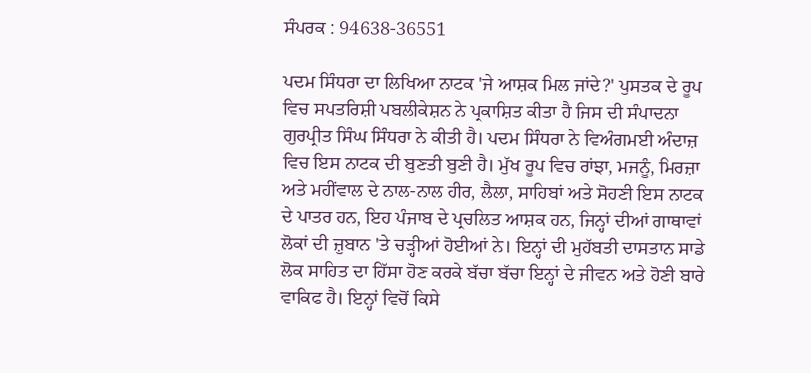ਸੰਪਰਕ : 94638-36551

ਪਦਮ ਸਿੰਧਰਾ ਦਾ ਲਿਖਿਆ ਨਾਟਕ 'ਜੇ ਆਸ਼ਕ ਮਿਲ ਜਾਂਦੇ?' ਪੁਸਤਕ ਦੇ ਰੂਪ ਵਿਚ ਸਪਤਰਿਸ਼ੀ ਪਬਲੀਕੇਸ਼ਨ ਨੇ ਪ੍ਰਕਾਸ਼ਿਤ ਕੀਤਾ ਹੈ ਜਿਸ ਦੀ ਸੰਪਾਦਨਾ ਗੁਰਪ੍ਰੀਤ ਸਿੰਘ ਸਿੰਧਰਾ ਨੇ ਕੀਤੀ ਹੈ। ਪਦਮ ਸਿੰਧਰਾ ਨੇ ਵਿਅੰਗਮਈ ਅੰਦਾਜ਼ ਵਿਚ ਇਸ ਨਾਟਕ ਦੀ ਬੁਣਤੀ ਬੁਣੀ ਹੈ। ਮੁੱਖ ਰੂਪ ਵਿਚ ਰਾਂਝਾ, ਮਜਨੂੰ, ਮਿਰਜ਼ਾ ਅਤੇ ਮਹੀਂਵਾਲ ਦੇ ਨਾਲ-ਨਾਲ ਹੀਰ, ਲੈਲਾ, ਸਾਹਿਬਾਂ ਅਤੇ ਸੋਹਣੀ ਇਸ ਨਾਟਕ ਦੇ ਪਾਤਰ ਹਨ, ਇਹ ਪੰਜਾਬ ਦੇ ਪ੍ਰਚਲਿਤ ਆਸ਼ਕ ਹਨ, ਜਿਨ੍ਹਾਂ ਦੀਆਂ ਗਾਥਾਵਾਂ ਲੋਕਾਂ ਦੀ ਜ਼ੁਬਾਨ 'ਤੇ ਚੜ੍ਹੀਆਂ ਹੋਈਆਂ ਨੇ। ਇਨ੍ਹਾਂ ਦੀ ਮੁਹੱਬਤੀ ਦਾਸਤਾਨ ਸਾਡੇ ਲੋਕ ਸਾਹਿਤ ਦਾ ਹਿੱਸਾ ਹੋਣ ਕਰਕੇ ਬੱਚਾ ਬੱਚਾ ਇਨ੍ਹਾਂ ਦੇ ਜੀਵਨ ਅਤੇ ਹੋਣੀ ਬਾਰੇ ਵਾਕਿਫ ਹੈ। ਇਨ੍ਹਾਂ ਵਿਚੋਂ ਕਿਸੇ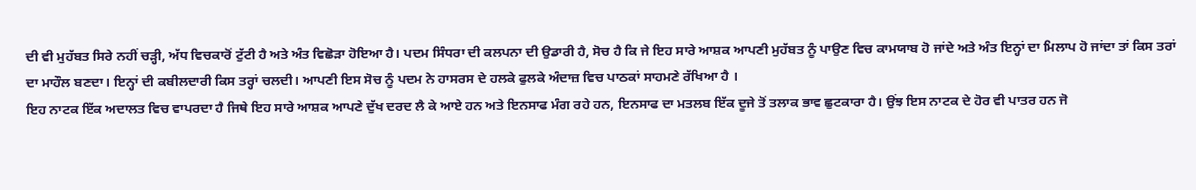ਦੀ ਵੀ ਮੁਹੱਬਤ ਸਿਰੇ ਨਹੀਂ ਚੜ੍ਹੀ, ਅੱਧ ਵਿਚਕਾਰੋਂ ਟੁੱਟੀ ਹੈ ਅਤੇ ਅੰਤ ਵਿਛੋੜਾ ਹੋਇਆ ਹੈ। ਪਦਮ ਸਿੰਧਰਾ ਦੀ ਕਲਪਨਾ ਦੀ ਉਡਾਰੀ ਹੈ, ਸੋਚ ਹੈ ਕਿ ਜੇ ਇਹ ਸਾਰੇ ਆਸ਼ਕ ਆਪਣੀ ਮੁਹੱਬਤ ਨੂੰ ਪਾਉਣ ਵਿਚ ਕਾਮਯਾਬ ਹੋ ਜਾਂਦੇ ਅਤੇ ਅੰਤ ਇਨ੍ਹਾਂ ਦਾ ਮਿਲਾਪ ਹੋ ਜਾਂਦਾ ਤਾਂ ਕਿਸ ਤਰਾਂ ਦਾ ਮਾਹੌਲ ਬਣਦਾ। ਇਨ੍ਹਾਂ ਦੀ ਕਬੀਲਦਾਰੀ ਕਿਸ ਤਰ੍ਹਾਂ ਚਲਦੀ। ਆਪਣੀ ਇਸ ਸੋਚ ਨੂੰ ਪਦਮ ਨੇ ਹਾਸਰਸ ਦੇ ਹਲਕੇ ਫੁਲਕੇ ਅੰਦਾਜ਼ ਵਿਚ ਪਾਠਕਾਂ ਸਾਹਮਣੇ ਰੱਖਿਆ ਹੈ ।
ਇਹ ਨਾਟਕ ਇੱਕ ਅਦਾਲਤ ਵਿਚ ਵਾਪਰਦਾ ਹੈ ਜਿਥੇ ਇਹ ਸਾਰੇ ਆਸ਼ਕ ਆਪਣੇ ਦੁੱਖ ਦਰਦ ਲੈ ਕੇ ਆਏ ਹਨ ਅਤੇ ਇਨਸਾਫ ਮੰਗ ਰਹੇ ਹਨ, ਇਨਸਾਫ ਦਾ ਮਤਲਬ ਇੱਕ ਦੂਜੇ ਤੋਂ ਤਲਾਕ ਭਾਵ ਛੁਟਕਾਰਾ ਹੈ। ਉਂਝ ਇਸ ਨਾਟਕ ਦੇ ਹੋਰ ਵੀ ਪਾਤਰ ਹਨ ਜੋ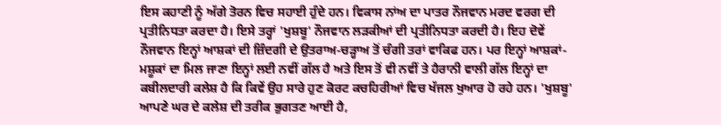ਇਸ ਕਹਾਣੀ ਨੂੰ ਅੱਗੇ ਤੋਰਨ ਵਿਚ ਸਹਾਈ ਹੁੰਦੇ ਹਨ। ਵਿਕਾਸ ਨਾਂਅ ਦਾ ਪਾਤਰ ਨੌਜਵਾਨ ਮਰਦ ਵਰਗ ਦੀ ਪ੍ਰਤੀਨਿਧਤਾ ਕਰਦਾ ਹੈ। ਇਸੇ ਤਰ੍ਹਾਂ 'ਖੁਸ਼ਬੂ' ਨੌਜਵਾਨ ਲੜਕੀਆਂ ਦੀ ਪ੍ਰਤੀਨਿਧਤਾ ਕਰਦੀ ਹੈ। ਇਹ ਦੋਵੇਂ ਨੌਜਵਾਨ ਇਨ੍ਹਾਂ ਆਸ਼ਕਾਂ ਦੀ ਜ਼ਿੰਦਗੀ ਦੇ ਉਤਰਾਅ-ਚੜ੍ਹਾਅ ਤੋਂ ਚੰਗੀ ਤਰਾਂ ਵਾਕਿਫ ਹਨ। ਪਰ ਇਨ੍ਹਾਂ ਆਸ਼ਕਾਂ-ਮਸ਼ੂਕਾਂ ਦਾ ਮਿਲ ਜਾਣਾ ਇਨ੍ਹਾਂ ਲਈ ਨਵੀਂ ਗੱਲ ਹੈ ਅਤੇ ਇਸ ਤੋਂ ਵੀ ਨਵੀਂ ਤੇ ਹੈਰਾਨੀ ਵਾਲੀ ਗੱਲ ਇਨ੍ਹਾਂ ਦਾ ਕਬੀਲਦਾਰੀ ਕਲੇਸ਼ ਹੈ ਕਿ ਕਿਵੇਂ ਉਹ ਸਾਰੇ ਹੁਣ ਕੋਰਟ ਕਚਹਿਰੀਆਂ ਵਿਚ ਖੱਜਲ ਖੁਆਰ ਹੋ ਰਹੇ ਹਨ। 'ਖੁਸ਼ਬੂ' ਆਪਣੇ ਘਰ ਦੇ ਕਲੇਸ਼ ਦੀ ਤਰੀਕ ਭੁਗਤਣ ਆਈ ਹੈ,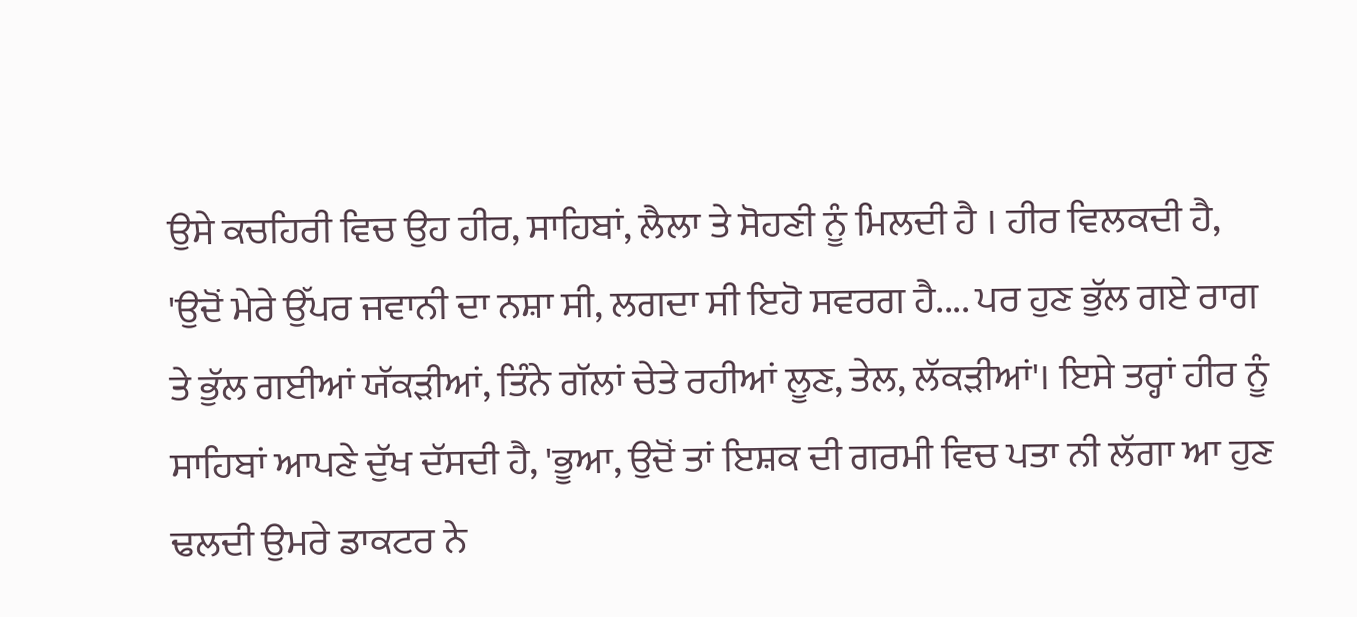ਉਸੇ ਕਚਹਿਰੀ ਵਿਚ ਉਹ ਹੀਰ, ਸਾਹਿਬਾਂ, ਲੈਲਾ ਤੇ ਸੋਹਣੀ ਨੂੰ ਮਿਲਦੀ ਹੈ । ਹੀਰ ਵਿਲਕਦੀ ਹੈ, 'ਉਦੋਂ ਮੇਰੇ ਉੱਪਰ ਜਵਾਨੀ ਦਾ ਨਸ਼ਾ ਸੀ, ਲਗਦਾ ਸੀ ਇਹੋ ਸਵਰਗ ਹੈ.... ਪਰ ਹੁਣ ਭੁੱਲ ਗਏ ਰਾਗ ਤੇ ਭੁੱਲ ਗਈਆਂ ਯੱਕੜੀਆਂ, ਤਿੰਨੇ ਗੱਲਾਂ ਚੇਤੇ ਰਹੀਆਂ ਲੂਣ, ਤੇਲ, ਲੱਕੜੀਆਂ'। ਇਸੇ ਤਰ੍ਹਾਂ ਹੀਰ ਨੂੰ ਸਾਹਿਬਾਂ ਆਪਣੇ ਦੁੱਖ ਦੱਸਦੀ ਹੈ, 'ਭੂਆ, ਉਦੋਂ ਤਾਂ ਇਸ਼ਕ ਦੀ ਗਰਮੀ ਵਿਚ ਪਤਾ ਨੀ ਲੱਗਾ ਆ ਹੁਣ ਢਲਦੀ ਉਮਰੇ ਡਾਕਟਰ ਨੇ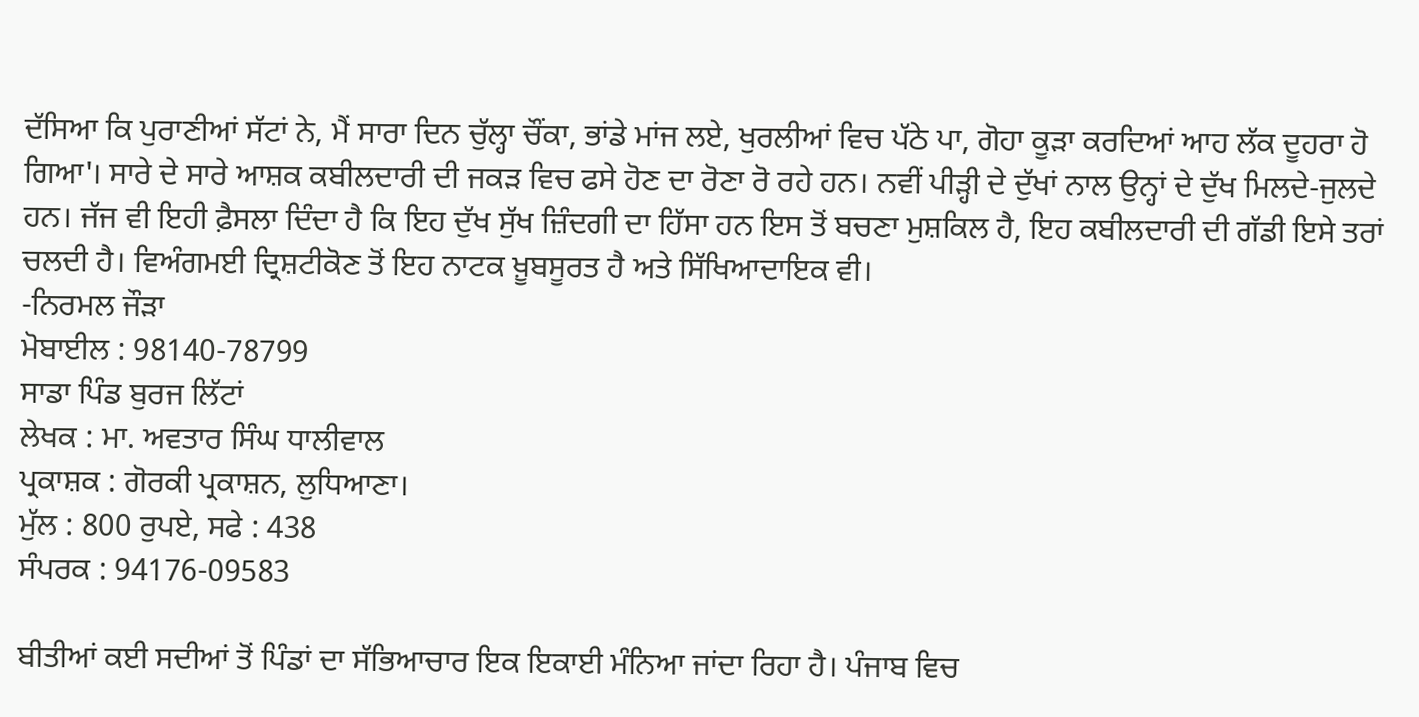ਦੱਸਿਆ ਕਿ ਪੁਰਾਣੀਆਂ ਸੱਟਾਂ ਨੇ, ਮੈਂ ਸਾਰਾ ਦਿਨ ਚੁੱਲ੍ਹਾ ਚੌਂਕਾ, ਭਾਂਡੇ ਮਾਂਜ ਲਏ, ਖੁਰਲੀਆਂ ਵਿਚ ਪੱਠੇ ਪਾ, ਗੋਹਾ ਕੂੜਾ ਕਰਦਿਆਂ ਆਹ ਲੱਕ ਦੂਹਰਾ ਹੋ ਗਿਆ'। ਸਾਰੇ ਦੇ ਸਾਰੇ ਆਸ਼ਕ ਕਬੀਲਦਾਰੀ ਦੀ ਜਕੜ ਵਿਚ ਫਸੇ ਹੋਣ ਦਾ ਰੋਣਾ ਰੋ ਰਹੇ ਹਨ। ਨਵੀਂ ਪੀੜ੍ਹੀ ਦੇ ਦੁੱਖਾਂ ਨਾਲ ਉਨ੍ਹਾਂ ਦੇ ਦੁੱਖ ਮਿਲਦੇ-ਜੁਲਦੇ ਹਨ। ਜੱਜ ਵੀ ਇਹੀ ਫ਼ੈਸਲਾ ਦਿੰਦਾ ਹੈ ਕਿ ਇਹ ਦੁੱਖ ਸੁੱਖ ਜ਼ਿੰਦਗੀ ਦਾ ਹਿੱਸਾ ਹਨ ਇਸ ਤੋਂ ਬਚਣਾ ਮੁਸ਼ਕਿਲ ਹੈ, ਇਹ ਕਬੀਲਦਾਰੀ ਦੀ ਗੱਡੀ ਇਸੇ ਤਰਾਂ ਚਲਦੀ ਹੈ। ਵਿਅੰਗਮਈ ਦ੍ਰਿਸ਼ਟੀਕੋਣ ਤੋਂ ਇਹ ਨਾਟਕ ਖ਼ੂਬਸੂਰਤ ਹੈ ਅਤੇ ਸਿੱਖਿਆਦਾਇਕ ਵੀ।
-ਨਿਰਮਲ ਜੌੜਾ
ਮੋਬਾਈਲ : 98140-78799
ਸਾਡਾ ਪਿੰਡ ਬੁਰਜ ਲਿੱਟਾਂ
ਲੇਖਕ : ਮਾ. ਅਵਤਾਰ ਸਿੰਘ ਧਾਲੀਵਾਲ
ਪ੍ਰਕਾਸ਼ਕ : ਗੋਰਕੀ ਪ੍ਰਕਾਸ਼ਨ, ਲੁਧਿਆਣਾ।
ਮੁੱਲ : 800 ਰੁਪਏ, ਸਫੇ : 438
ਸੰਪਰਕ : 94176-09583

ਬੀਤੀਆਂ ਕਈ ਸਦੀਆਂ ਤੋਂ ਪਿੰਡਾਂ ਦਾ ਸੱਭਿਆਚਾਰ ਇਕ ਇਕਾਈ ਮੰਨਿਆ ਜਾਂਦਾ ਰਿਹਾ ਹੈ। ਪੰਜਾਬ ਵਿਚ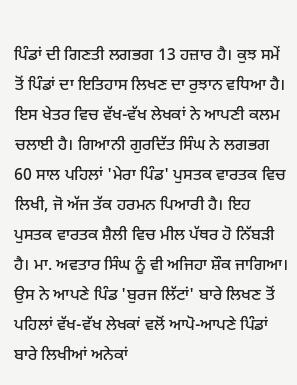ਪਿੰਡਾਂ ਦੀ ਗਿਣਤੀ ਲਗਭਗ 13 ਹਜ਼ਾਰ ਹੈ। ਕੁਝ ਸਮੇਂ ਤੋਂ ਪਿੰਡਾਂ ਦਾ ਇਤਿਹਾਸ ਲਿਖਣ ਦਾ ਰੁਝਾਨ ਵਧਿਆ ਹੈ। ਇਸ ਖੇਤਰ ਵਿਚ ਵੱਖ-ਵੱਖ ਲੇਖਕਾਂ ਨੇ ਆਪਣੀ ਕਲਮ ਚਲਾਈ ਹੈ। ਗਿਆਨੀ ਗੁਰਦਿੱਤ ਸਿੰਘ ਨੇ ਲਗਭਗ 60 ਸਾਲ ਪਹਿਲਾਂ 'ਮੇਰਾ ਪਿੰਡ' ਪੁਸਤਕ ਵਾਰਤਕ ਵਿਚ ਲਿਖੀ, ਜੋ ਅੱਜ ਤੱਕ ਹਰਮਨ ਪਿਆਰੀ ਹੈ। ਇਹ ਪੁਸਤਕ ਵਾਰਤਕ ਸ਼ੈਲੀ ਵਿਚ ਮੀਲ ਪੱਥਰ ਹੋ ਨਿੱਬੜੀ ਹੈ। ਮਾ. ਅਵਤਾਰ ਸਿੰਘ ਨੂੰ ਵੀ ਅਜਿਹਾ ਸ਼ੌਕ ਜਾਗਿਆ। ਉਸ ਨੇ ਆਪਣੇ ਪਿੰਡ 'ਬੁਰਜ ਲਿੱਟਾਂ' ਬਾਰੇ ਲਿਖਣ ਤੋਂ ਪਹਿਲਾਂ ਵੱਖ-ਵੱਖ ਲੇਖਕਾਂ ਵਲੋਂ ਆਪੋ-ਆਪਣੇ ਪਿੰਡਾਂ ਬਾਰੇ ਲਿਖੀਆਂ ਅਨੇਕਾਂ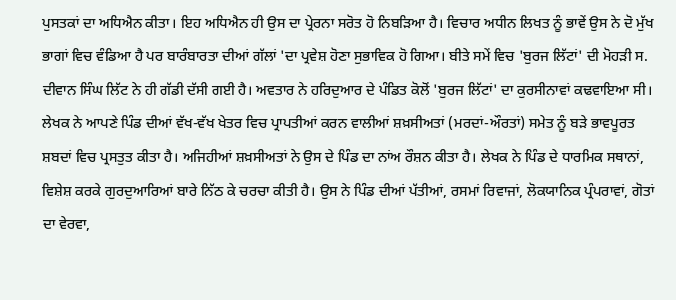ਪੁਸਤਕਾਂ ਦਾ ਅਧਿਐਨ ਕੀਤਾ। ਇਹ ਅਧਿਐਨ ਹੀ ਉਸ ਦਾ ਪ੍ਰੇਰਨਾ ਸਰੋਤ ਹੋ ਨਿਬੜਿਆ ਹੈ। ਵਿਚਾਰ ਅਧੀਨ ਲਿਖਤ ਨੂੰ ਭਾਵੇਂ ਉਸ ਨੇ ਦੋ ਮੁੱਖ ਭਾਗਾਂ ਵਿਚ ਵੰਡਿਆ ਹੈ ਪਰ ਬਾਰੰਬਾਰਤਾ ਦੀਆਂ ਗੱਲਾਂ 'ਦਾ ਪ੍ਰਵੇਸ਼ ਹੋਣਾ ਸੁਭਾਵਿਕ ਹੋ ਗਿਆ। ਬੀਤੇ ਸਮੇਂ ਵਿਚ 'ਬੁਰਜ ਲਿੱਟਾਂ' ਦੀ ਮੋਹੜੀ ਸ. ਦੀਵਾਨ ਸਿੰਘ ਲਿੱਟ ਨੇ ਹੀ ਗੱਡੀ ਦੱਸੀ ਗਈ ਹੈ। ਅਵਤਾਰ ਨੇ ਹਰਿਦੁਆਰ ਦੇ ਪੰਡਿਤ ਕੋਲੋਂ 'ਬੁਰਜ ਲਿੱਟਾਂ' ਦਾ ਕੁਰਸੀਨਾਵਾਂ ਕਢਵਾਇਆ ਸੀ। ਲੇਖਕ ਨੇ ਆਪਣੇ ਪਿੰਡ ਦੀਆਂ ਵੱਖ-ਵੱਖ ਖੇਤਰ ਵਿਚ ਪ੍ਰਾਪਤੀਆਂ ਕਰਨ ਵਾਲੀਆਂ ਸ਼ਖ਼ਸੀਅਤਾਂ (ਮਰਦਾਂ-ਔਰਤਾਂ) ਸਮੇਤ ਨੂੰ ਬੜੇ ਭਾਵਪੂਰਤ ਸ਼ਬਦਾਂ ਵਿਚ ਪ੍ਰਸਤੁਤ ਕੀਤਾ ਹੈ। ਅਜਿਹੀਆਂ ਸ਼ਖ਼ਸੀਅਤਾਂ ਨੇ ਉਸ ਦੇ ਪਿੰਡ ਦਾ ਨਾਂਅ ਰੌਸ਼ਨ ਕੀਤਾ ਹੈ। ਲੇਖਕ ਨੇ ਪਿੰਡ ਦੇ ਧਾਰਮਿਕ ਸਥਾਨਾਂ, ਵਿਸ਼ੇਸ਼ ਕਰਕੇ ਗੁਰਦੁਆਰਿਆਂ ਬਾਰੇ ਨਿੱਠ ਕੇ ਚਰਚਾ ਕੀਤੀ ਹੈ। ਉਸ ਨੇ ਪਿੰਡ ਦੀਆਂ ਪੱਤੀਆਂ, ਰਸਮਾਂ ਰਿਵਾਜਾਂ, ਲੋਕਯਾਨਿਕ ਪ੍ਰੰਪਰਾਵਾਂ, ਗੋਤਾਂ ਦਾ ਵੇਰਵਾ,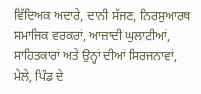ਵਿੱਦਿਅਕ ਅਦਾਰੇ, ਦਾਨੀ ਸੱਜਣ, ਨਿਰਸੁਆਰਥ ਸਮਾਜਿਕ ਵਰਕਰਾਂ, ਆਜ਼ਾਦੀ ਘੁਲਾਟੀਆਂ, ਸਾਹਿਤਕਾਰਾਂ ਅਤੇ ਉਨ੍ਹਾਂ ਦੀਆਂ ਸਿਰਜਨਾਵਾਂ, ਮੇਲੇ, ਪਿੰਡ ਦੇ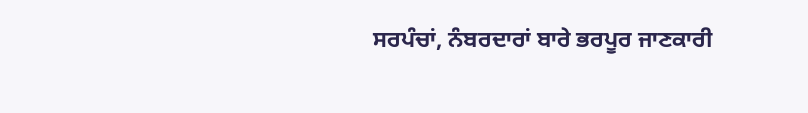ਸਰਪੰਚਾਂ, ਨੰਬਰਦਾਰਾਂ ਬਾਰੇ ਭਰਪੂਰ ਜਾਣਕਾਰੀ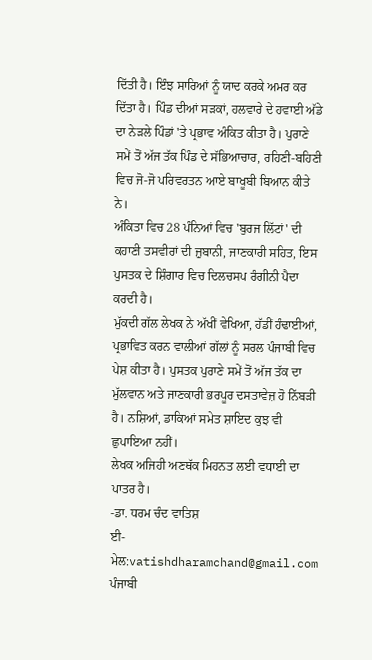ਦਿੱਤੀ ਹੈ। ਇੰਝ ਸਾਰਿਆਂ ਨੂੰ ਯਾਦ ਕਰਕੇ ਅਮਰ ਕਰ ਦਿੱਤਾ ਹੈ। ਪਿੰਡ ਦੀਆਂ ਸੜਕਾਂ, ਹਲਵਾਰੇ ਦੇ ਹਵਾਈ ਅੱਡੇ ਦਾ ਨੇੜਲੇ ਪਿੰਡਾਂ 'ਤੇ ਪ੍ਰਭਾਵ ਅੰਕਿਤ ਕੀਤਾ ਹੈ। ਪੁਰਾਣੇ ਸਮੇਂ ਤੋਂ ਅੱਜ ਤੱਕ ਪਿੰਡ ਦੇ ਸੱਭਿਆਚਾਰ, ਰਹਿਣੀ-ਬਹਿਣੀ ਵਿਚ ਜੋ-ਜੋ ਪਰਿਵਰਤਨ ਆਏ ਬਾਖੂਬੀ ਬਿਆਨ ਕੀਤੇ ਨੇ।
ਅੰਕਿਤਾ ਵਿਚ 28 ਪੰਨਿਆਂ ਵਿਚ 'ਬੁਰਜ ਲਿੱਟਾਂ' ਦੀ ਕਹਾਣੀ ਤਸਵੀਰਾਂ ਦੀ ਜ਼ੁਬਾਨੀ, ਜਾਣਕਾਰੀ ਸਹਿਤ, ਇਸ ਪੁਸਤਕ ਦੇ ਸ਼ਿੰਗਾਰ ਵਿਚ ਦਿਲਚਸਪ ਰੰਗੀਨੀ ਪੈਦਾ ਕਰਦੀ ਹੈ।
ਮੁੱਕਦੀ ਗੱਲ ਲੇਖਕ ਨੇ ਅੱਖੀਂ ਵੇਖਿਆ, ਹੱਡੀਂ ਹੰਢਾਈਆਂ, ਪ੍ਰਭਾਵਿਤ ਕਰਨ ਵਾਲੀਆਂ ਗੱਲਾਂ ਨੂੰ ਸਰਲ ਪੰਜਾਬੀ ਵਿਚ ਪੇਸ਼ ਕੀਤਾ ਹੈ। ਪੁਸਤਕ ਪੁਰਾਣੇ ਸਮੇਂ ਤੋਂ ਅੱਜ ਤੱਕ ਦਾ ਮੁੱਲਵਾਨ ਅਤੇ ਜਾਣਕਾਰੀ ਭਰਪੂਰ ਦਸਤਾਵੇਜ਼ ਹੋ ਨਿੱਬੜੀ ਹੈ। ਨਸ਼ਿਆਂ, ਡਾਕਿਆਂ ਸਮੇਤ ਸ਼ਾਇਦ ਕੁਝ ਵੀ ਛੁਪਾਇਆ ਨਹੀਂ।
ਲੇਖਕ ਅਜਿਹੀ ਅਣਥੱਕ ਮਿਹਨਤ ਲਈ ਵਧਾਈ ਦਾ ਪਾਤਰ ਹੈ।
-ਡਾ. ਧਰਮ ਚੰਦ ਵਾਤਿਸ਼
ਈ-ਮੇਲ:vatishdharamchand@gmail.com
ਪੰਜਾਬੀ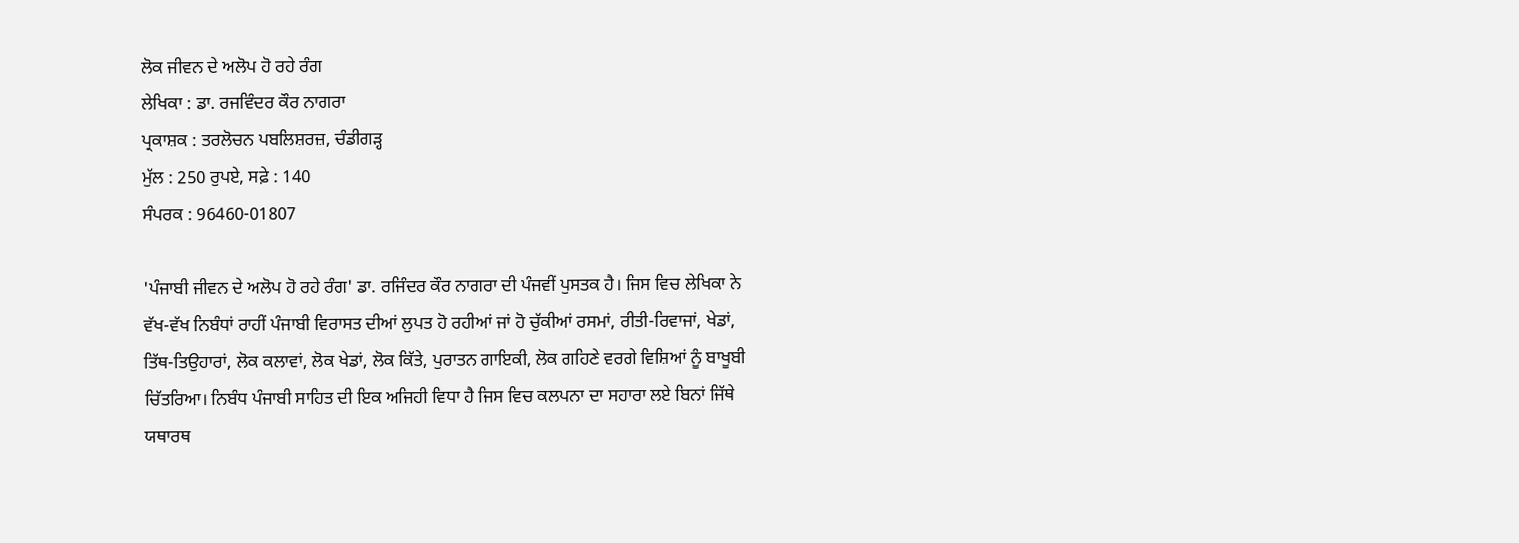ਲੋਕ ਜੀਵਨ ਦੇ ਅਲੋਪ ਹੋ ਰਹੇ ਰੰਗ
ਲੇਖਿਕਾ : ਡਾ. ਰਜਵਿੰਦਰ ਕੌਰ ਨਾਗਰਾ
ਪ੍ਰਕਾਸ਼ਕ : ਤਰਲੋਚਨ ਪਬਲਿਸ਼ਰਜ਼, ਚੰਡੀਗੜ੍ਹ
ਮੁੱਲ : 250 ਰੁਪਏ, ਸਫ਼ੇ : 140
ਸੰਪਰਕ : 96460-01807

'ਪੰਜਾਬੀ ਜੀਵਨ ਦੇ ਅਲੋਪ ਹੋ ਰਹੇ ਰੰਗ' ਡਾ. ਰਜਿੰਦਰ ਕੌਰ ਨਾਗਰਾ ਦੀ ਪੰਜਵੀਂ ਪੁਸਤਕ ਹੈ। ਜਿਸ ਵਿਚ ਲੇਖਿਕਾ ਨੇ ਵੱਖ-ਵੱਖ ਨਿਬੰਧਾਂ ਰਾਹੀਂ ਪੰਜਾਬੀ ਵਿਰਾਸਤ ਦੀਆਂ ਲੁਪਤ ਹੋ ਰਹੀਆਂ ਜਾਂ ਹੋ ਚੁੱਕੀਆਂ ਰਸਮਾਂ, ਰੀਤੀ-ਰਿਵਾਜਾਂ, ਖੇਡਾਂ, ਤਿੱਥ-ਤਿਉਹਾਰਾਂ, ਲੋਕ ਕਲਾਵਾਂ, ਲੋਕ ਖੇਡਾਂ, ਲੋਕ ਕਿੱਤੇ, ਪੁਰਾਤਨ ਗਾਇਕੀ, ਲੋਕ ਗਹਿਣੇ ਵਰਗੇ ਵਿਸ਼ਿਆਂ ਨੂੰ ਬਾਖੂਬੀ ਚਿੱਤਰਿਆ। ਨਿਬੰਧ ਪੰਜਾਬੀ ਸਾਹਿਤ ਦੀ ਇਕ ਅਜਿਹੀ ਵਿਧਾ ਹੈ ਜਿਸ ਵਿਚ ਕਲਪਨਾ ਦਾ ਸਹਾਰਾ ਲਏ ਬਿਨਾਂ ਜਿੱਥੇ ਯਥਾਰਥ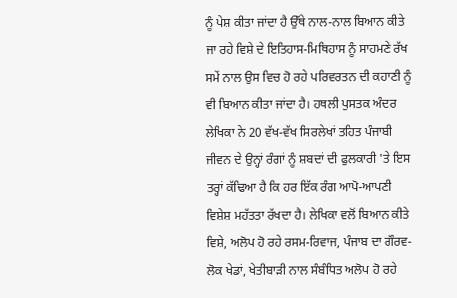ਨੂੰ ਪੇਸ਼ ਕੀਤਾ ਜਾਂਦਾ ਹੈ ਉੱਥੇ ਨਾਲ-ਨਾਲ ਬਿਆਨ ਕੀਤੇ ਜਾ ਰਹੇ ਵਿਸ਼ੇ ਦੇ ਇਤਿਹਾਸ-ਮਿਥਿਹਾਸ ਨੂੰ ਸਾਹਮਣੇ ਰੱਖ ਸਮੇਂ ਨਾਲ ਉਸ ਵਿਚ ਹੋ ਰਹੇ ਪਰਿਵਰਤਨ ਦੀ ਕਹਾਣੀ ਨੂੰ ਵੀ ਬਿਆਨ ਕੀਤਾ ਜਾਂਦਾ ਹੈ। ਹਥਲੀ ਪੁਸਤਕ ਅੰਦਰ ਲੇਖਿਕਾ ਨੇ 20 ਵੱਖ-ਵੱਖ ਸਿਰਲੇਖਾਂ ਤਹਿਤ ਪੰਜਾਬੀ ਜੀਵਨ ਦੇ ਉਨ੍ਹਾਂ ਰੰਗਾਂ ਨੂੰ ਸ਼ਬਦਾਂ ਦੀ ਫੁਲਕਾਰੀ 'ਤੇ ਇਸ ਤਰ੍ਹਾਂ ਕੱਢਿਆ ਹੈ ਕਿ ਹਰ ਇੱਕ ਰੰਗ ਆਪੋ-ਆਪਣੀ ਵਿਸ਼ੇਸ਼ ਮਹੱਤਤਾ ਰੱਖਦਾ ਹੈ। ਲੇਖਿਕਾ ਵਲੋਂ ਬਿਆਨ ਕੀਤੇ ਵਿਸ਼ੇ, ਅਲੋਪ ਹੋ ਰਹੇ ਰਸਮ-ਰਿਵਾਜ, ਪੰਜਾਬ ਦਾ ਗੌਰਵ-ਲੋਕ ਖੇਡਾਂ, ਖੇਤੀਬਾੜੀ ਨਾਲ ਸੰਬੰਧਿਤ ਅਲੋਪ ਹੋ ਰਹੇ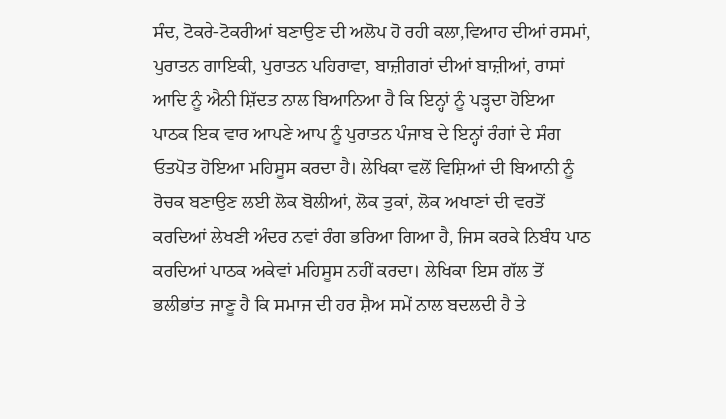ਸੰਦ, ਟੋਕਰੇ-ਟੋਕਰੀਆਂ ਬਣਾਉਣ ਦੀ ਅਲੋਪ ਹੋ ਰਹੀ ਕਲਾ,ਵਿਆਹ ਦੀਆਂ ਰਸਮਾਂ, ਪੁਰਾਤਨ ਗਾਇਕੀ, ਪੁਰਾਤਨ ਪਹਿਰਾਵਾ, ਬਾਜ਼ੀਗਰਾਂ ਦੀਆਂ ਬਾਜ਼ੀਆਂ, ਰਾਸਾਂ ਆਦਿ ਨੂੰ ਐਨੀ ਸ਼ਿੱਦਤ ਨਾਲ ਬਿਆਨਿਆ ਹੈ ਕਿ ਇਨ੍ਹਾਂ ਨੂੰ ਪੜ੍ਹਦਾ ਹੋਇਆ ਪਾਠਕ ਇਕ ਵਾਰ ਆਪਣੇ ਆਪ ਨੂੰ ਪੁਰਾਤਨ ਪੰਜਾਬ ਦੇ ਇਨ੍ਹਾਂ ਰੰਗਾਂ ਦੇ ਸੰਗ ਓਤਪੋਤ ਹੋਇਆ ਮਹਿਸੂਸ ਕਰਦਾ ਹੈ। ਲੇਖਿਕਾ ਵਲੋਂ ਵਿਸ਼ਿਆਂ ਦੀ ਬਿਆਨੀ ਨੂੰ ਰੋਚਕ ਬਣਾਉਣ ਲਈ ਲੋਕ ਬੋਲੀਆਂ, ਲੋਕ ਤੁਕਾਂ, ਲੋਕ ਅਖਾਣਾਂ ਦੀ ਵਰਤੋਂ ਕਰਦਿਆਂ ਲੇਖਣੀ ਅੰਦਰ ਨਵਾਂ ਰੰਗ ਭਰਿਆ ਗਿਆ ਹੈ, ਜਿਸ ਕਰਕੇ ਨਿਬੰਧ ਪਾਠ ਕਰਦਿਆਂ ਪਾਠਕ ਅਕੇਵਾਂ ਮਹਿਸੂਸ ਨਹੀਂ ਕਰਦਾ। ਲੇਖਿਕਾ ਇਸ ਗੱਲ ਤੋਂ ਭਲੀਭਾਂਤ ਜਾਣੂ ਹੈ ਕਿ ਸਮਾਜ ਦੀ ਹਰ ਸ਼ੈਅ ਸਮੇਂ ਨਾਲ ਬਦਲਦੀ ਹੈ ਤੇ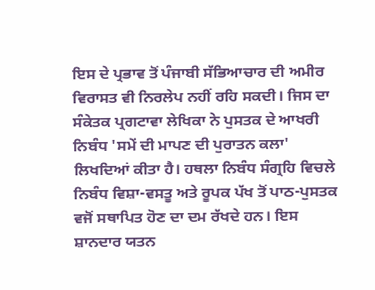ਇਸ ਦੇ ਪ੍ਰਭਾਵ ਤੋਂ ਪੰਜਾਬੀ ਸੱਭਿਆਚਾਰ ਦੀ ਅਮੀਰ ਵਿਰਾਸਤ ਵੀ ਨਿਰਲੇਪ ਨਹੀਂ ਰਹਿ ਸਕਦੀ। ਜਿਸ ਦਾ ਸੰਕੇਤਕ ਪ੍ਰਗਟਾਵਾ ਲੇਖਿਕਾ ਨੇ ਪੁਸਤਕ ਦੇ ਆਖਰੀ ਨਿਬੰਧ 'ਸਮੇਂ ਦੀ ਮਾਪਣ ਦੀ ਪੁਰਾਤਨ ਕਲਾ' ਲਿਖਦਿਆਂ ਕੀਤਾ ਹੈ। ਹਥਲਾ ਨਿਬੰਧ ਸੰਗ੍ਰਹਿ ਵਿਚਲੇ ਨਿਬੰਧ ਵਿਸ਼ਾ-ਵਸਤੂ ਅਤੇ ਰੂਪਕ ਪੱਖ ਤੋਂ ਪਾਠ-ਪੁਸਤਕ ਵਜੋਂ ਸਥਾਪਿਤ ਹੋਣ ਦਾ ਦਮ ਰੱਖਦੇ ਹਨ। ਇਸ ਸ਼ਾਨਦਾਰ ਯਤਨ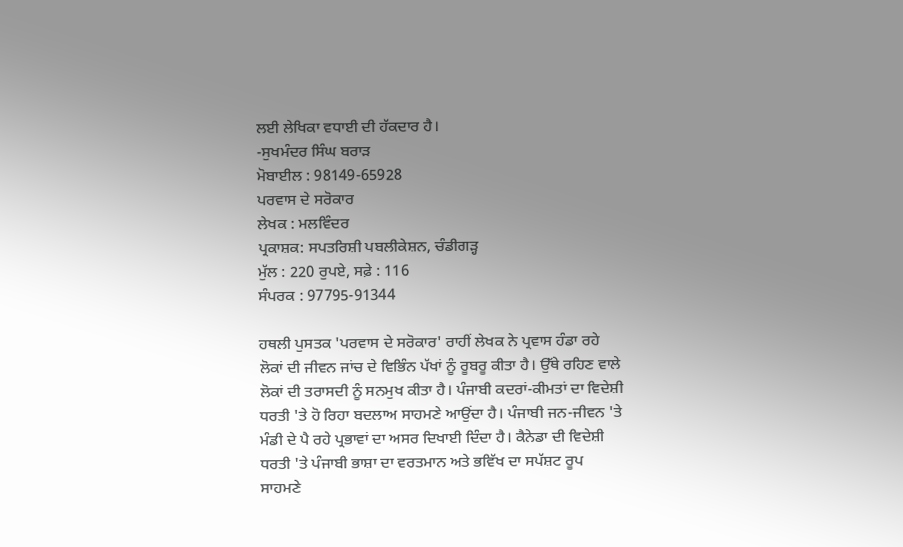ਲਈ ਲੇਖਿਕਾ ਵਧਾਈ ਦੀ ਹੱਕਦਾਰ ਹੈ।
-ਸੁਖਮੰਦਰ ਸਿੰਘ ਬਰਾੜ
ਮੋਬਾਈਲ : 98149-65928
ਪਰਵਾਸ ਦੇ ਸਰੋਕਾਰ
ਲੇਖਕ : ਮਲਵਿੰਦਰ
ਪ੍ਰਕਾਸ਼ਕ: ਸਪਤਰਿਸ਼ੀ ਪਬਲੀਕੇਸ਼ਨ, ਚੰਡੀਗੜ੍ਹ
ਮੁੱਲ : 220 ਰੁਪਏ, ਸਫ਼ੇ : 116
ਸੰਪਰਕ : 97795-91344

ਹਥਲੀ ਪੁਸਤਕ 'ਪਰਵਾਸ ਦੇ ਸਰੋਕਾਰ' ਰਾਹੀਂ ਲੇਖਕ ਨੇ ਪ੍ਰਵਾਸ ਹੰਡਾ ਰਹੇ ਲੋਕਾਂ ਦੀ ਜੀਵਨ ਜਾਂਚ ਦੇ ਵਿਭਿੰਨ ਪੱਖਾਂ ਨੂੰ ਰੂਬਰੂ ਕੀਤਾ ਹੈ। ਉੱਥੇ ਰਹਿਣ ਵਾਲੇ ਲੋਕਾਂ ਦੀ ਤਰਾਸਦੀ ਨੂੰ ਸਨਮੁਖ ਕੀਤਾ ਹੈ। ਪੰਜਾਬੀ ਕਦਰਾਂ-ਕੀਮਤਾਂ ਦਾ ਵਿਦੇਸ਼ੀ ਧਰਤੀ 'ਤੇ ਹੋ ਰਿਹਾ ਬਦਲਾਅ ਸਾਹਮਣੇ ਆਉਂਦਾ ਹੈ। ਪੰਜਾਬੀ ਜਨ-ਜੀਵਨ 'ਤੇ ਮੰਡੀ ਦੇ ਪੈ ਰਹੇ ਪ੍ਰਭਾਵਾਂ ਦਾ ਅਸਰ ਦਿਖਾਈ ਦਿੰਦਾ ਹੈ। ਕੈਨੇਡਾ ਦੀ ਵਿਦੇਸ਼ੀ ਧਰਤੀ 'ਤੇ ਪੰਜਾਬੀ ਭਾਸ਼ਾ ਦਾ ਵਰਤਮਾਨ ਅਤੇ ਭਵਿੱਖ ਦਾ ਸਪੱਸ਼ਟ ਰੂਪ ਸਾਹਮਣੇ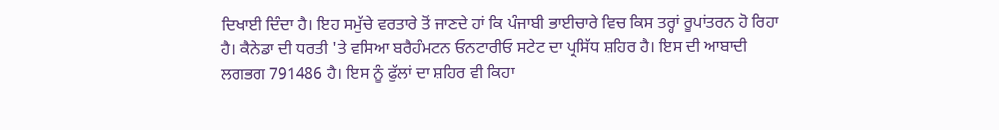ਦਿਖਾਈ ਦਿੰਦਾ ਹੈ। ਇਹ ਸਮੁੱਚੇ ਵਰਤਾਰੇ ਤੋਂ ਜਾਣਦੇ ਹਾਂ ਕਿ ਪੰਜਾਬੀ ਭਾਈਚਾਰੇ ਵਿਚ ਕਿਸ ਤਰ੍ਹਾਂ ਰੂਪਾਂਤਰਨ ਹੋ ਰਿਹਾ ਹੈ। ਕੈਨੇਡਾ ਦੀ ਧਰਤੀ 'ਤੇ ਵਸਿਆ ਬਰੈਹੰਮਟਨ ਓਨਟਾਰੀਓ ਸਟੇਟ ਦਾ ਪ੍ਰਸਿੱਧ ਸ਼ਹਿਰ ਹੈ। ਇਸ ਦੀ ਆਬਾਦੀ ਲਗਭਗ 791486 ਹੈ। ਇਸ ਨੂੰ ਫੁੱਲਾਂ ਦਾ ਸ਼ਹਿਰ ਵੀ ਕਿਹਾ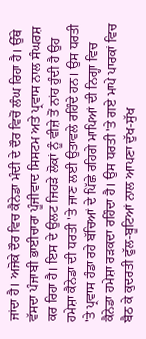ਜਾਂਦਾ ਹੈ। ਅਜੋਕੇ ਦੌਰ ਵਿਚ ਕੈਨੇਡਾ ਮੰਦੀ ਦੇ ਦੌਰ ਵਿਚੋਂ ਲੰਘ ਰਿਹਾ ਹੈ। ਉੱਥੇ ਵੱਸਦਾ ਪੰਜਾਬੀ ਭਾਈਚਾਰਾ ਪੂੰਜੀਵਾਦ ਸਿਸਟਮ ਅਤੇ ਪ੍ਰਵਾਸ ਨਾਲ ਸੰਘਰਸ਼ ਕਰ ਰਿਹਾ ਹੈ। ਇਸ ਦੇ ਉਲਟ ਜਿਹੜੇ ਲੋਕਾਂ ਨੂੰ ਵੀਜ਼ੇ ਤੋਂ ਨਾਂਹ ਹੁੰਦੀ ਹੈ ਉਹ ਹਮੇਸ਼ਾ ਕੈਨੇਡਾ ਦੀ ਧਰਤੀ 'ਤੇ ਜਾਣ ਲਈ ਉਤਾਵਲੇ ਰਹਿੰਦੇ ਹਨ। ਉਸ ਧਰਤੀ 'ਤੇ ਪ੍ਰਵਾਸ ਹੰਡਾ ਰਹੇ ਬੱਚਿਆਂ ਦੇ ਪਿੱਛੇ ਰਹਿਗੇ ਮਾਪਿਆਂ ਦੀ ਨਿਗ੍ਹਾ ਵਿਚ ਕੈਨੇਡਾ ਹਮੇਸ਼ਾ ਰੜਕਦਾ ਰਹਿੰਦਾ ਹੈ। ਉਸ ਧਰਤੀ 'ਤੇ ਗਏ ਮਾਪੇ ਪਾਰਕਾਂ ਵਿਚ ਬੈਠ ਕੇ ਕੁਦਰਤੀ ਫੁੱਲ-ਬੂਟਿਆਂ ਨਾਲ ਆਪਣਾ ਦੁੱਖ-ਸੁੱਖ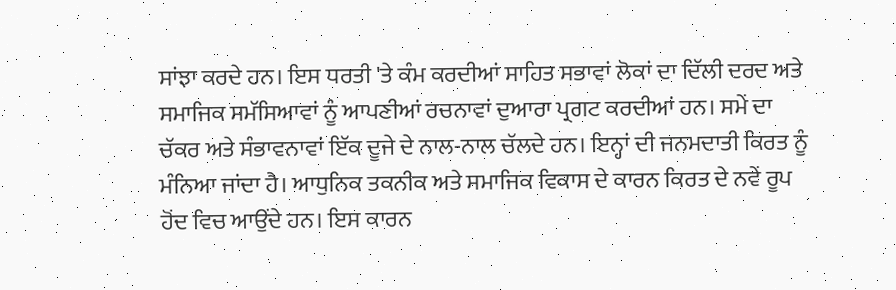ਸਾਂਝਾ ਕਰਦੇ ਹਨ। ਇਸ ਧਰਤੀ 'ਤੇ ਕੰਮ ਕਰਦੀਆਂ ਸਾਹਿਤ ਸਭਾਵਾਂ ਲੋਕਾਂ ਦਾ ਦਿੱਲੀ ਦਰਦ ਅਤੇ ਸਮਾਜਿਕ ਸਮੱਸਿਆਵਾਂ ਨੂੰ ਆਪਣੀਆਂ ਰਚਨਾਵਾਂ ਦੁਆਰਾ ਪ੍ਰਗਟ ਕਰਦੀਆਂ ਹਨ। ਸਮੇਂ ਦਾ ਚੱਕਰ ਅਤੇ ਸੰਭਾਵਨਾਵਾਂ ਇੱਕ ਦੂਜੇ ਦੇ ਨਾਲ-ਨਾਲ ਚੱਲਦੇ ਹਨ। ਇਨ੍ਹਾਂ ਦੀ ਜਨਮਦਾਤੀ ਕਿਰਤ ਨੂੰ ਮੰਨਿਆ ਜਾਂਦਾ ਹੈ। ਆਧੁਨਿਕ ਤਕਨੀਕ ਅਤੇ ਸਮਾਜਿਕ ਵਿਕਾਸ ਦੇ ਕਾਰਨ ਕਿਰਤ ਦੇ ਨਵੇਂ ਰੂਪ ਹੋਂਦ ਵਿਚ ਆਉਂਦੇ ਹਨ। ਇਸ ਕਾਰਨ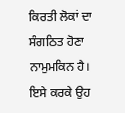ਕਿਰਤੀ ਲੋਕਾਂ ਦਾ ਸੰਗਠਿਤ ਹੋਣਾ ਨਾਮੁਮਕਿਨ ਹੈ। ਇਸੇ ਕਰਕੇ ਉਹ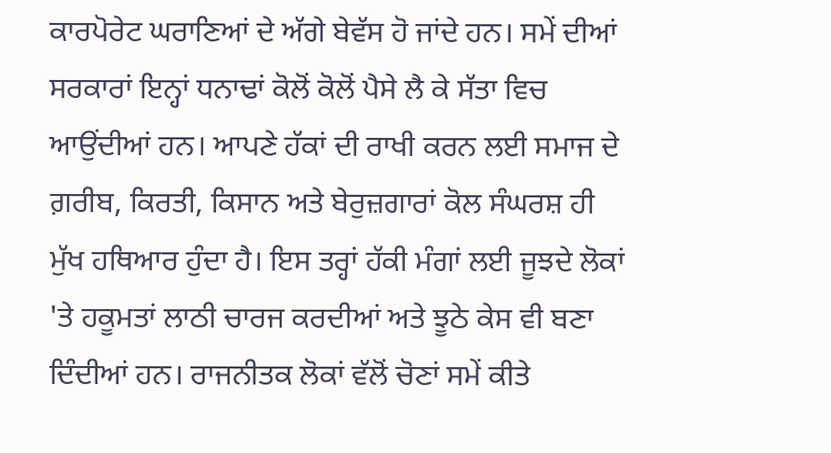ਕਾਰਪੋਰੇਟ ਘਰਾਣਿਆਂ ਦੇ ਅੱਗੇ ਬੇਵੱਸ ਹੋ ਜਾਂਦੇ ਹਨ। ਸਮੇਂ ਦੀਆਂ ਸਰਕਾਰਾਂ ਇਨ੍ਹਾਂ ਧਨਾਢਾਂ ਕੋਲੋਂ ਕੋਲੋਂ ਪੈਸੇ ਲੈ ਕੇ ਸੱਤਾ ਵਿਚ ਆਉਂਦੀਆਂ ਹਨ। ਆਪਣੇ ਹੱਕਾਂ ਦੀ ਰਾਖੀ ਕਰਨ ਲਈ ਸਮਾਜ ਦੇ ਗ਼ਰੀਬ, ਕਿਰਤੀ, ਕਿਸਾਨ ਅਤੇ ਬੇਰੁਜ਼ਗਾਰਾਂ ਕੋਲ ਸੰਘਰਸ਼ ਹੀ ਮੁੱਖ ਹਥਿਆਰ ਹੁੰਦਾ ਹੈ। ਇਸ ਤਰ੍ਹਾਂ ਹੱਕੀ ਮੰਗਾਂ ਲਈ ਜੂਝਦੇ ਲੋਕਾਂ 'ਤੇ ਹਕੂਮਤਾਂ ਲਾਠੀ ਚਾਰਜ ਕਰਦੀਆਂ ਅਤੇ ਝੂਠੇ ਕੇਸ ਵੀ ਬਣਾ ਦਿੰਦੀਆਂ ਹਨ। ਰਾਜਨੀਤਕ ਲੋਕਾਂ ਵੱਲੋਂ ਚੋਣਾਂ ਸਮੇਂ ਕੀਤੇ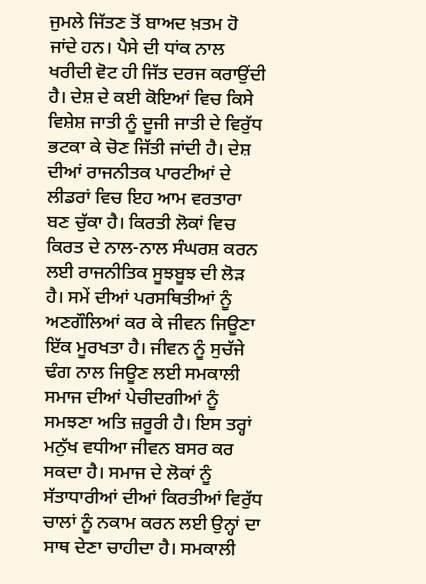ਜੁਮਲੇ ਜਿੱਤਣ ਤੋਂ ਬਾਅਦ ਖ਼ਤਮ ਹੋ ਜਾਂਦੇ ਹਨ। ਪੈਸੇ ਦੀ ਧਾਂਕ ਨਾਲ ਖਰੀਦੀ ਵੋਟ ਹੀ ਜਿੱਤ ਦਰਜ ਕਰਾਉਂਦੀ ਹੈ। ਦੇਸ਼ ਦੇ ਕਈ ਕੋਇਆਂ ਵਿਚ ਕਿਸੇ ਵਿਸ਼ੇਸ਼ ਜਾਤੀ ਨੂੰ ਦੂਜੀ ਜਾਤੀ ਦੇ ਵਿਰੁੱਧ ਭਟਕਾ ਕੇ ਚੋਣ ਜਿੱਤੀ ਜਾਂਦੀ ਹੈ। ਦੇਸ਼ ਦੀਆਂ ਰਾਜਨੀਤਕ ਪਾਰਟੀਆਂ ਦੇ ਲੀਡਰਾਂ ਵਿਚ ਇਹ ਆਮ ਵਰਤਾਰਾ ਬਣ ਚੁੱਕਾ ਹੈ। ਕਿਰਤੀ ਲੋਕਾਂ ਵਿਚ ਕਿਰਤ ਦੇ ਨਾਲ-ਨਾਲ ਸੰਘਰਸ਼ ਕਰਨ ਲਈ ਰਾਜਨੀਤਿਕ ਸੂਝਬੂਝ ਦੀ ਲੋੜ ਹੈ। ਸਮੇਂ ਦੀਆਂ ਪਰਸਥਿਤੀਆਂ ਨੂੰ ਅਣਗੌਲਿਆਂ ਕਰ ਕੇ ਜੀਵਨ ਜਿਊਣਾ ਇੱਕ ਮੂਰਖਤਾ ਹੈ। ਜੀਵਨ ਨੂੰ ਸੁਚੱਜੇ ਢੰਗ ਨਾਲ ਜਿਊਣ ਲਈ ਸਮਕਾਲੀ ਸਮਾਜ ਦੀਆਂ ਪੇਚੀਦਗੀਆਂ ਨੂੰ ਸਮਝਣਾ ਅਤਿ ਜ਼ਰੂਰੀ ਹੈ। ਇਸ ਤਰ੍ਹਾਂ ਮਨੁੱਖ ਵਧੀਆ ਜੀਵਨ ਬਸਰ ਕਰ ਸਕਦਾ ਹੈ। ਸਮਾਜ ਦੇ ਲੋਕਾਂ ਨੂੰ ਸੱਤਾਧਾਰੀਆਂ ਦੀਆਂ ਕਿਰਤੀਆਂ ਵਿਰੁੱਧ ਚਾਲਾਂ ਨੂੰ ਨਕਾਮ ਕਰਨ ਲਈ ਉਨ੍ਹਾਂ ਦਾ ਸਾਥ ਦੇਣਾ ਚਾਹੀਦਾ ਹੈ। ਸਮਕਾਲੀ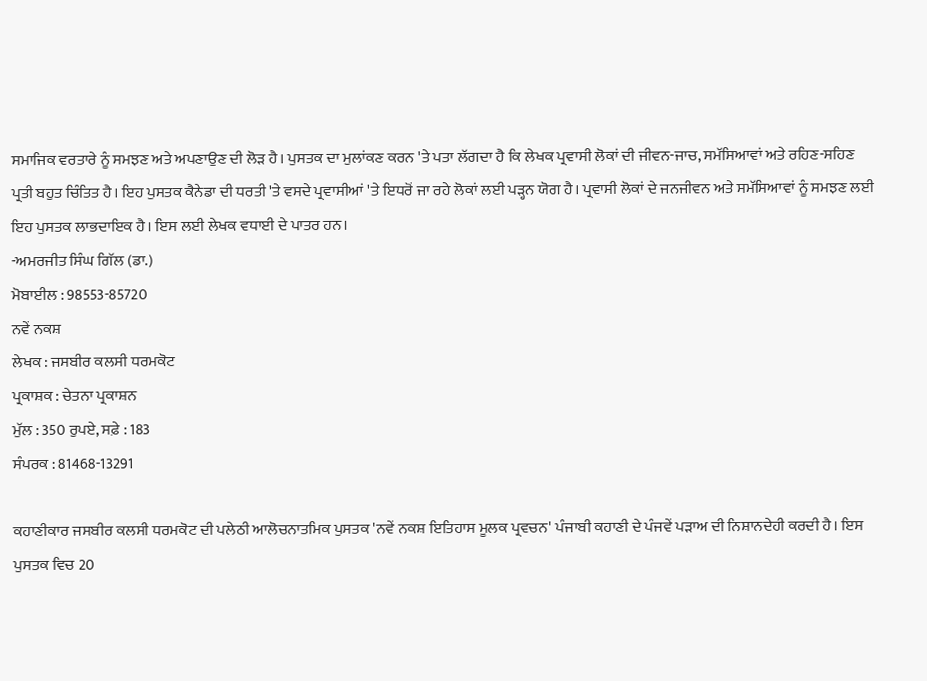ਸਮਾਜਿਕ ਵਰਤਾਰੇ ਨੂੰ ਸਮਝਣ ਅਤੇ ਅਪਣਾਉਣ ਦੀ ਲੋੜ ਹੈ। ਪੁਸਤਕ ਦਾ ਮੁਲਾਂਕਣ ਕਰਨ 'ਤੇ ਪਤਾ ਲੱਗਦਾ ਹੈ ਕਿ ਲੇਖਕ ਪ੍ਰਵਾਸੀ ਲੋਕਾਂ ਦੀ ਜੀਵਨ-ਜਾਚ, ਸਮੱਸਿਆਵਾਂ ਅਤੇ ਰਹਿਣ-ਸਹਿਣ ਪ੍ਰਤੀ ਬਹੁਤ ਚਿੰਤਿਤ ਹੈ। ਇਹ ਪੁਸਤਕ ਕੈਨੇਡਾ ਦੀ ਧਰਤੀ 'ਤੇ ਵਸਦੇ ਪ੍ਰਵਾਸੀਆਂ 'ਤੇ ਇਧਰੋਂ ਜਾ ਰਹੇ ਲੋਕਾਂ ਲਈ ਪੜ੍ਹਨ ਯੋਗ ਹੈ। ਪ੍ਰਵਾਸੀ ਲੋਕਾਂ ਦੇ ਜਨਜੀਵਨ ਅਤੇ ਸਮੱਸਿਆਵਾਂ ਨੂੰ ਸਮਝਣ ਲਈ ਇਹ ਪੁਸਤਕ ਲਾਭਦਾਇਕ ਹੈ। ਇਸ ਲਈ ਲੇਖਕ ਵਧਾਈ ਦੇ ਪਾਤਰ ਹਨ।
-ਅਮਰਜੀਤ ਸਿੰਘ ਗਿੱਲ (ਡਾ.)
ਮੋਬਾਈਲ : 98553-85720
ਨਵੇਂ ਨਕਸ਼
ਲੇਖਕ : ਜਸਬੀਰ ਕਲਸੀ ਧਰਮਕੋਟ
ਪ੍ਰਕਾਸ਼ਕ : ਚੇਤਨਾ ਪ੍ਰਕਾਸ਼ਨ
ਮੁੱਲ : 350 ਰੁਪਏ, ਸਫ਼ੇ : 183
ਸੰਪਰਕ : 81468-13291

ਕਹਾਣੀਕਾਰ ਜਸਬੀਰ ਕਲਸੀ ਧਰਮਕੋਟ ਦੀ ਪਲੇਠੀ ਆਲੋਚਨਾਤਮਿਕ ਪੁਸਤਕ 'ਨਵੇਂ ਨਕਸ਼ ਇਤਿਹਾਸ ਮੂਲਕ ਪ੍ਰਵਚਨ' ਪੰਜਾਬੀ ਕਹਾਣੀ ਦੇ ਪੰਜਵੇਂ ਪੜਾਅ ਦੀ ਨਿਸ਼ਾਨਦੇਹੀ ਕਰਦੀ ਹੈ। ਇਸ ਪੁਸਤਕ ਵਿਚ 20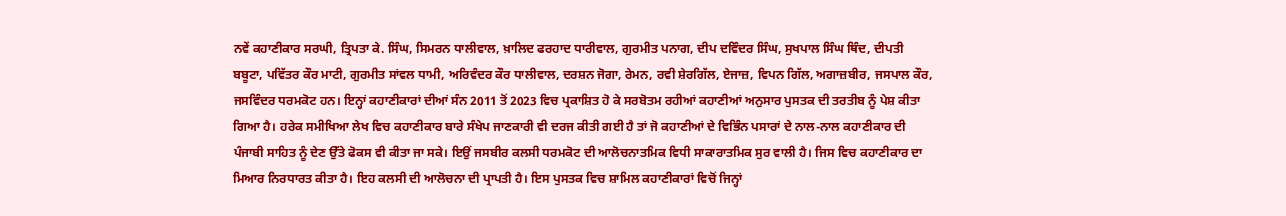ਨਵੇਂ ਕਹਾਣੀਕਾਰ ਸਰਘੀ, ਤ੍ਰਿਪਤਾ ਕੇ. ਸਿੰਘ, ਸਿਮਰਨ ਧਾਲੀਵਾਲ, ਖ਼ਾਲਿਦ ਫਰਹਾਦ ਧਾਰੀਵਾਲ, ਗੁਰਮੀਤ ਪਨਾਗ, ਦੀਪ ਦਵਿੰਦਰ ਸਿੰਘ, ਸੁਖਪਾਲ ਸਿੰਘ ਥਿੰਦ, ਦੀਪਤੀ ਬਬੂਟਾ, ਪਵਿੱਤਰ ਕੌਰ ਮਾਟੀ, ਗੁਰਮੀਤ ਸਾਂਵਲ ਧਾਮੀ, ਅਰਿਵੰਦਰ ਕੌਰ ਧਾਲੀਵਾਲ, ਦਰਸ਼ਨ ਜੋਗਾ, ਰੇਮਨ, ਰਵੀ ਸ਼ੇਰਗਿੱਲ, ਏਜਾਜ਼, ਵਿਪਨ ਗਿੱਲ, ਅਗਾਜ਼ਬੀਰ, ਜਸਪਾਲ ਕੌਰ, ਜਸਵਿੰਦਰ ਧਰਮਕੋਟ ਹਨ। ਇਨ੍ਹਾਂ ਕਹਾਣੀਕਾਰਾਂ ਦੀਆਂ ਸੰਨ 2011 ਤੋਂ 2023 ਵਿਚ ਪ੍ਰਕਾਸ਼ਿਤ ਹੋ ਕੇ ਸਰਬੋਤਮ ਰਹੀਆਂ ਕਹਾਣੀਆਂ ਅਨੁਸਾਰ ਪੁਸਤਕ ਦੀ ਤਰਤੀਬ ਨੂੰ ਪੇਸ਼ ਕੀਤਾ ਗਿਆ ਹੈ। ਹਰੇਕ ਸਮੀਖਿਆ ਲੇਖ ਵਿਚ ਕਹਾਣੀਕਾਰ ਬਾਰੇ ਸੰਖੇਪ ਜਾਣਕਾਰੀ ਵੀ ਦਰਜ ਕੀਤੀ ਗਈ ਹੈ ਤਾਂ ਜੋ ਕਹਾਣੀਆਂ ਦੇ ਵਿਭਿੰਨ ਪਸਾਰਾਂ ਦੇ ਨਾਲ-ਨਾਲ ਕਹਾਣੀਕਾਰ ਦੀ ਪੰਜਾਬੀ ਸਾਹਿਤ ਨੂੰ ਦੇਣ ਉੱਤੇ ਫੋਕਸ ਵੀ ਕੀਤਾ ਜਾ ਸਕੇ। ਇਉਂ ਜਸਬੀਰ ਕਲਸੀ ਧਰਮਕੋਟ ਦੀ ਆਲੋਚਨਾਤਮਿਕ ਵਿਧੀ ਸਾਕਾਰਾਤਮਿਕ ਸੁਰ ਵਾਲੀ ਹੈ। ਜਿਸ ਵਿਚ ਕਹਾਣੀਕਾਰ ਦਾ ਮਿਆਰ ਨਿਰਧਾਰਤ ਕੀਤਾ ਹੈ। ਇਹ ਕਲਸੀ ਦੀ ਆਲੋਚਨਾ ਦੀ ਪ੍ਰਾਪਤੀ ਹੈ। ਇਸ ਪੁਸਤਕ ਵਿਚ ਸ਼ਾਮਿਲ ਕਹਾਣੀਕਾਰਾਂ ਵਿਚੋਂ ਜਿਨ੍ਹਾਂ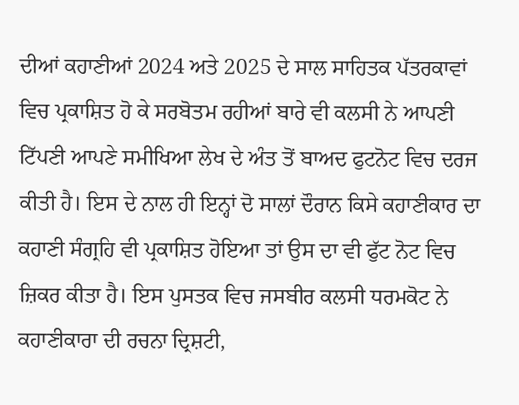ਦੀਆਂ ਕਹਾਣੀਆਂ 2024 ਅਤੇ 2025 ਦੇ ਸਾਲ ਸਾਹਿਤਕ ਪੱਤਰਕਾਵਾਂ ਵਿਚ ਪ੍ਰਕਾਸ਼ਿਤ ਹੋ ਕੇ ਸਰਬੋਤਮ ਰਹੀਆਂ ਬਾਰੇ ਵੀ ਕਲਸੀ ਨੇ ਆਪਣੀ ਟਿੱਪਣੀ ਆਪਣੇ ਸਮੀਖਿਆ ਲੇਖ ਦੇ ਅੰਤ ਤੋਂ ਬਾਅਦ ਫੁਟਨੋਟ ਵਿਚ ਦਰਜ ਕੀਤੀ ਹੈ। ਇਸ ਦੇ ਨਾਲ ਹੀ ਇਨ੍ਹਾਂ ਦੋ ਸਾਲਾਂ ਦੌਰਾਨ ਕਿਸੇ ਕਹਾਣੀਕਾਰ ਦਾ ਕਹਾਣੀ ਸੰਗ੍ਰਹਿ ਵੀ ਪ੍ਰਕਾਸ਼ਿਤ ਹੋਇਆ ਤਾਂ ਉਸ ਦਾ ਵੀ ਫੁੱਟ ਨੋਟ ਵਿਚ ਜ਼ਿਕਰ ਕੀਤਾ ਹੈ। ਇਸ ਪੁਸਤਕ ਵਿਚ ਜਸਬੀਰ ਕਲਸੀ ਧਰਮਕੋਟ ਨੇ ਕਹਾਣੀਕਾਰਾ ਦੀ ਰਚਨਾ ਦ੍ਰਿਸ਼ਟੀ,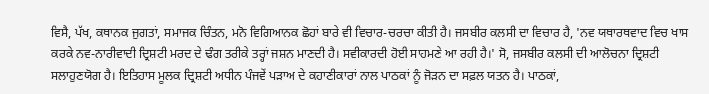ਵਿਸੈ, ਪੱਖ, ਕਥਾਨਕ ਜੁਗਤਾਂ, ਸਮਾਜਕ ਚਿੰਤਨ, ਮਨੋ ਵਿਗਿਆਨਕ ਛੋਹਾਂ ਬਾਰੇ ਵੀ ਵਿਚਾਰ-ਚਰਚਾ ਕੀਤੀ ਹੈ। ਜਸਬੀਰ ਕਲਸੀ ਦਾ ਵਿਚਾਰ ਹੈ, 'ਨਵ ਯਥਾਰਥਵਾਦ ਵਿਚ ਖਾਸ ਕਰਕੇ ਨਵ-ਨਾਰੀਵਾਦੀ ਦ੍ਰਿਸ਼ਟੀ ਮਰਦ ਦੇ ਢੰਗ ਤਰੀਕੇ ਤਰ੍ਹਾਂ ਜਸ਼ਨ ਮਾਣਦੀ ਹੈ। ਸਵੀਕਾਰਦੀ ਹੋਈ ਸਾਹਮਣੇ ਆ ਰਹੀ ਹੈ।' ਸੋ, ਜਸਬੀਰ ਕਲਸੀ ਦੀ ਆਲੋਚਨਾ ਦ੍ਰਿਸ਼ਟੀ ਸਲਾਹੁਣਯੋਗ ਹੈ। ਇਤਿਹਾਸ ਮੂਲਕ ਦ੍ਰਿਸ਼ਟੀ ਅਧੀਨ ਪੰਜਵੇਂ ਪੜਾਅ ਦੇ ਕਹਾਣੀਕਾਰਾਂ ਨਾਲ ਪਾਠਕਾਂ ਨੂੰ ਜੋੜਨ ਦਾ ਸਫ਼ਲ ਯਤਨ ਹੈ। ਪਾਠਕਾਂ,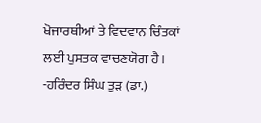ਖੋਜਾਰਥੀਆਂ ਤੇ ਵਿਦਵਾਨ ਚਿੰਤਕਾਂ ਲਈ ਪੁਸਤਕ ਵਾਚਣਯੋਗ ਹੈ।
-ਹਰਿੰਦਰ ਸਿੰਘ ਤੁੜ (ਡਾ.)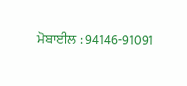ਮੋਬਾਈਲ : 94146-91091